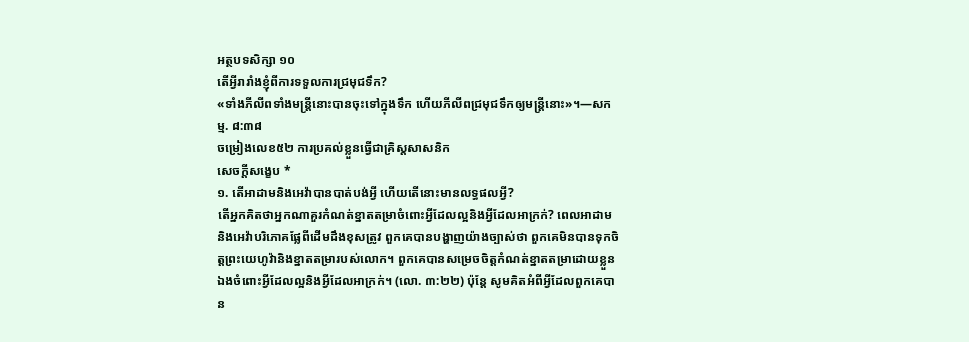អត្ថបទសិក្សា ១០
តើអ្វីរារាំងខ្ញុំពីការទទួលការជ្រមុជទឹក?
«ទាំងភីលីពទាំងមន្ត្រីនោះបានចុះទៅក្នុងទឹក ហើយភីលីពជ្រមុជទឹកឲ្យមន្ត្រីនោះ»។—សកម្ម. ៨:៣៨
ចម្រៀងលេខ៥២ ការប្រគល់ខ្លួនធ្វើជាគ្រិស្តសាសនិក
សេចក្ដីសង្ខេប *
១. តើអាដាមនិងអេវ៉ាបានបាត់បង់អ្វី ហើយតើនោះមានលទ្ធផលអ្វី?
តើអ្នកគិតថាអ្នកណាគួរកំណត់ខ្នាតតម្រាចំពោះអ្វីដែលល្អនិងអ្វីដែលអាក្រក់? ពេលអាដាមនិងអេវ៉ាបរិភោគផ្លែពីដើមដឹងខុសត្រូវ ពួកគេបានបង្ហាញយ៉ាងច្បាស់ថា ពួកគេមិនបានទុកចិត្តព្រះយេហូវ៉ានិងខ្នាតតម្រារបស់លោក។ ពួកគេបានសម្រេចចិត្តកំណត់ខ្នាតតម្រាដោយខ្លួនឯងចំពោះអ្វីដែលល្អនិងអ្វីដែលអាក្រក់។ (លោ. ៣:២២) ប៉ុន្តែ សូមគិតអំពីអ្វីដែលពួកគេបាន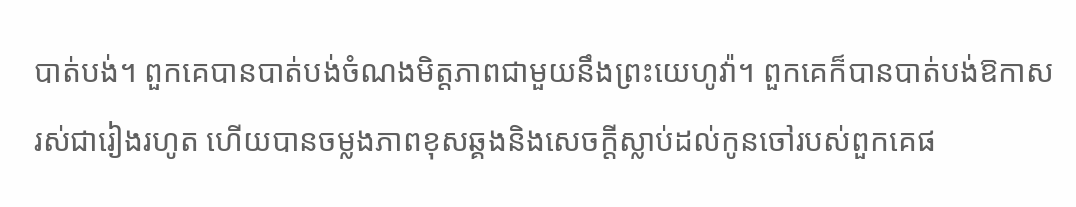បាត់បង់។ ពួកគេបានបាត់បង់ចំណងមិត្តភាពជាមួយនឹងព្រះយេហូវ៉ា។ ពួកគេក៏បានបាត់បង់ឱកាសរស់ជារៀងរហូត ហើយបានចម្លងភាពខុសឆ្គងនិងសេចក្ដីស្លាប់ដល់កូនចៅរបស់ពួកគេផ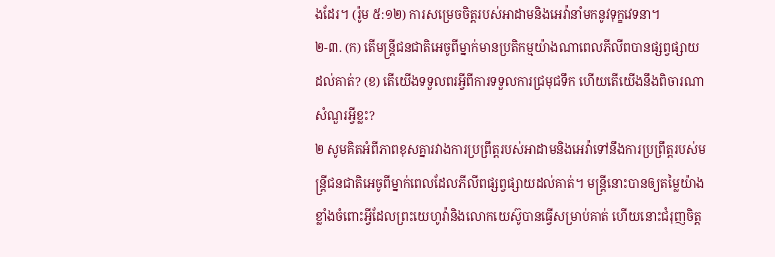ងដែរ។ (រ៉ូម ៥:១២) ការសម្រេចចិត្តរបស់អាដាមនិងអេវ៉ានាំមកនូវទុក្ខវេទនា។
២-៣. (ក) តើមន្ត្រីជនជាតិអេចូពីម្នាក់មានប្រតិកម្មយ៉ាងណាពេលភីលីពបានផ្សព្វផ្សាយដល់គាត់? (ខ) តើយើងទទួលពរអ្វីពីការទទួលការជ្រមុជទឹក ហើយតើយើងនឹងពិចារណាសំណួរអ្វីខ្លះ?
២ សូមគិតអំពីភាពខុសគ្នារវាងការប្រព្រឹត្តរបស់អាដាមនិងអេវ៉ាទៅនឹងការប្រព្រឹត្តរបស់មន្ត្រីជនជាតិអេចូពីម្នាក់ពេលដែលភីលីពផ្សព្វផ្សាយដល់គាត់។ មន្ត្រីនោះបានឲ្យតម្លៃយ៉ាងខ្លាំងចំពោះអ្វីដែលព្រះយេហូវ៉ានិងលោកយេស៊ូបានធ្វើសម្រាប់គាត់ ហើយនោះជំរុញចិត្ត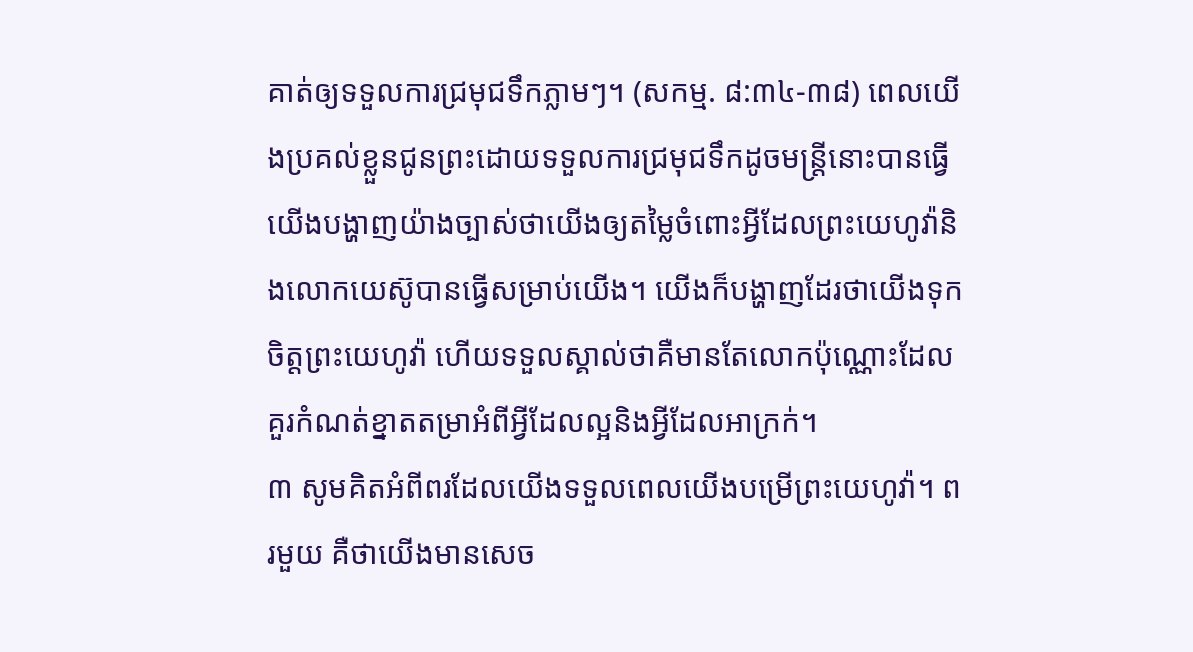គាត់ឲ្យទទួលការជ្រមុជទឹកភ្លាមៗ។ (សកម្ម. ៨:៣៤-៣៨) ពេលយើងប្រគល់ខ្លួនជូនព្រះដោយទទួលការជ្រមុជទឹកដូចមន្ត្រីនោះបានធ្វើ យើងបង្ហាញយ៉ាងច្បាស់ថាយើងឲ្យតម្លៃចំពោះអ្វីដែលព្រះយេហូវ៉ានិងលោកយេស៊ូបានធ្វើសម្រាប់យើង។ យើងក៏បង្ហាញដែរថាយើងទុកចិត្តព្រះយេហូវ៉ា ហើយទទួលស្គាល់ថាគឺមានតែលោកប៉ុណ្ណោះដែលគួរកំណត់ខ្នាតតម្រាអំពីអ្វីដែលល្អនិងអ្វីដែលអាក្រក់។
៣ សូមគិតអំពីពរដែលយើងទទួលពេលយើងបម្រើព្រះយេហូវ៉ា។ ពរមួយ គឺថាយើងមានសេច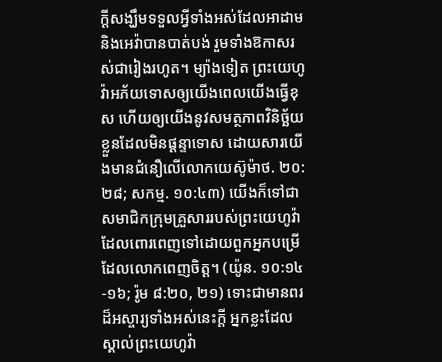ក្ដីសង្ឃឹមទទួលអ្វីទាំងអស់ដែលអាដាមនិងអេវ៉ាបានបាត់បង់ រួមទាំងឱកាសរស់ជារៀងរហូត។ ម្យ៉ាងទៀត ព្រះយេហូវ៉ាអភ័យទោសឲ្យយើងពេលយើងធ្វើខុស ហើយឲ្យយើងនូវសមត្ថភាពវិនិច្ឆ័យខ្លួនដែលមិនផ្ដន្ទាទោស ដោយសារយើងមានជំនឿលើលោកយេស៊ូម៉ាថ. ២០:២៨; សកម្ម. ១០:៤៣) យើងក៏ទៅជាសមាជិកក្រុមគ្រួសាររបស់ព្រះយេហូវ៉ាដែលពោរពេញទៅដោយពួកអ្នកបម្រើដែលលោកពេញចិត្ត។ (យ៉ូន. ១០:១៤-១៦; រ៉ូម ៨:២០, ២១) ទោះជាមានពរដ៏អស្ចារ្យទាំងអស់នេះក្ដី អ្នកខ្លះដែលស្គាល់ព្រះយេហូវ៉ា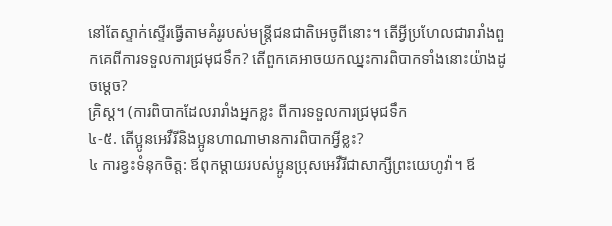នៅតែស្ទាក់ស្ទើរធ្វើតាមគំរូរបស់មន្ត្រីជនជាតិអេចូពីនោះ។ តើអ្វីប្រហែលជារារាំងពួកគេពីការទទួលការជ្រមុជទឹក? តើពួកគេអាចយកឈ្នះការពិបាកទាំងនោះយ៉ាងដូចម្ដេច?
គ្រិស្ត។ (ការពិបាកដែលរារាំងអ្នកខ្លះ ពីការទទួលការជ្រមុជទឹក
៤-៥. តើប្អូនអេវឺរីនិងប្អូនហាណាមានការពិបាកអ្វីខ្លះ?
៤ ការខ្វះទំនុកចិត្ត: ឪពុកម្ដាយរបស់ប្អូនប្រុសអេវឺរីជាសាក្សីព្រះយេហូវ៉ា។ ឪ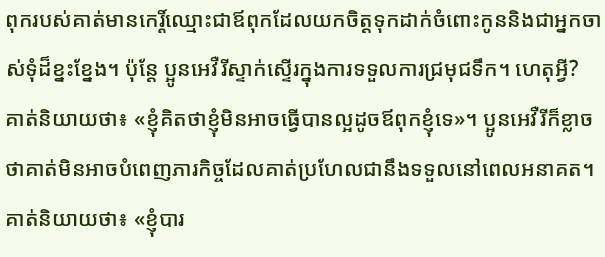ពុករបស់គាត់មានកេរ្ដិ៍ឈ្មោះជាឪពុកដែលយកចិត្តទុកដាក់ចំពោះកូននិងជាអ្នកចាស់ទុំដ៏ខ្នះខ្នែង។ ប៉ុន្តែ ប្អូនអេវឺរីស្ទាក់ស្ទើរក្នុងការទទួលការជ្រមុជទឹក។ ហេតុអ្វី? គាត់និយាយថា៖ «ខ្ញុំគិតថាខ្ញុំមិនអាចធ្វើបានល្អដូចឪពុកខ្ញុំទេ»។ ប្អូនអេវឺរីក៏ខ្លាចថាគាត់មិនអាចបំពេញភារកិច្ចដែលគាត់ប្រហែលជានឹងទទួលនៅពេលអនាគត។ គាត់និយាយថា៖ «ខ្ញុំបារ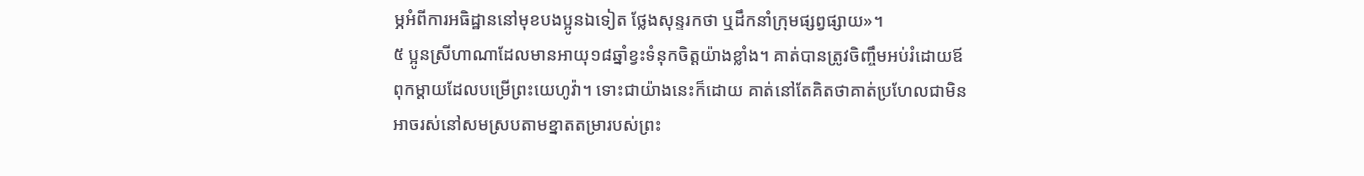ម្ភអំពីការអធិដ្ឋាននៅមុខបងប្អូនឯទៀត ថ្លែងសុន្ទរកថា ឬដឹកនាំក្រុមផ្សព្វផ្សាយ»។
៥ ប្អូនស្រីហាណាដែលមានអាយុ១៨ឆ្នាំខ្វះទំនុកចិត្តយ៉ាងខ្លាំង។ គាត់បានត្រូវចិញ្ចឹមអប់រំដោយឪពុកម្ដាយដែលបម្រើព្រះយេហូវ៉ា។ ទោះជាយ៉ាងនេះក៏ដោយ គាត់នៅតែគិតថាគាត់ប្រហែលជាមិនអាចរស់នៅសមស្របតាមខ្នាតតម្រារបស់ព្រះ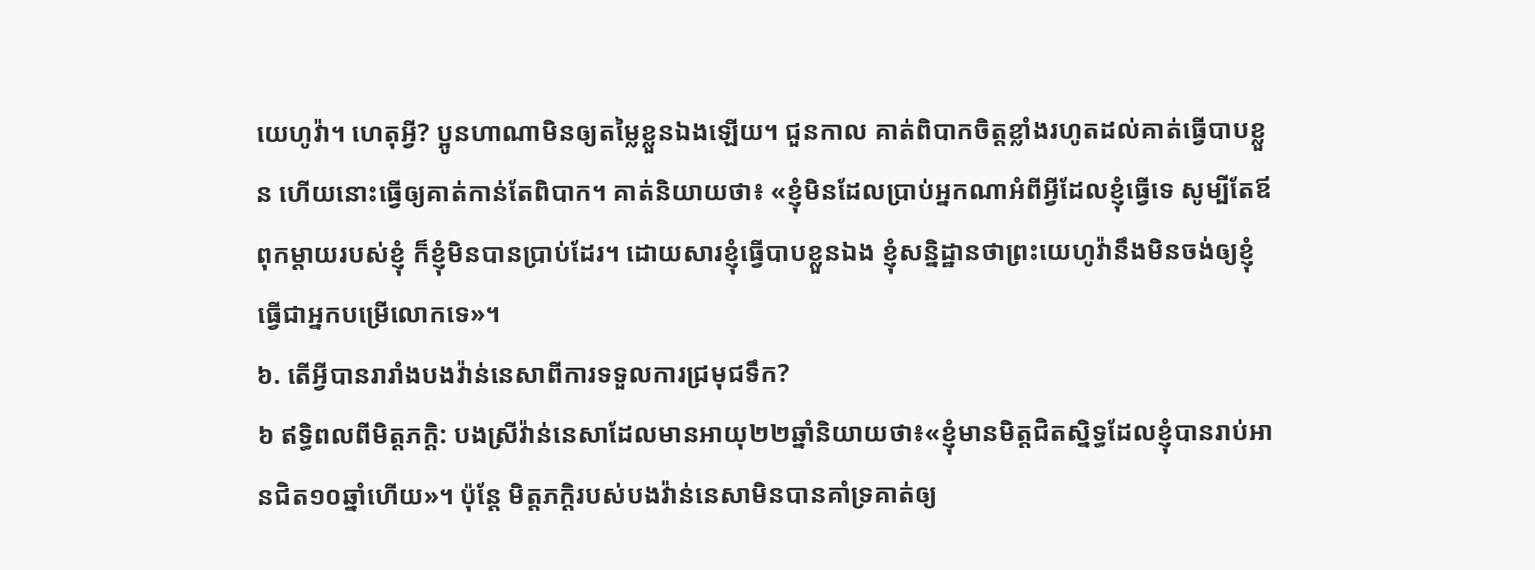យេហូវ៉ា។ ហេតុអ្វី? ប្អូនហាណាមិនឲ្យតម្លៃខ្លួនឯងឡើយ។ ជួនកាល គាត់ពិបាកចិត្តខ្លាំងរហូតដល់គាត់ធ្វើបាបខ្លួន ហើយនោះធ្វើឲ្យគាត់កាន់តែពិបាក។ គាត់និយាយថា៖ «ខ្ញុំមិនដែលប្រាប់អ្នកណាអំពីអ្វីដែលខ្ញុំធ្វើទេ សូម្បីតែឪពុកម្ដាយរបស់ខ្ញុំ ក៏ខ្ញុំមិនបានប្រាប់ដែរ។ ដោយសារខ្ញុំធ្វើបាបខ្លួនឯង ខ្ញុំសន្និដ្ឋានថាព្រះយេហូវ៉ានឹងមិនចង់ឲ្យខ្ញុំធ្វើជាអ្នកបម្រើលោកទេ»។
៦. តើអ្វីបានរារាំងបងវ៉ាន់នេសាពីការទទួលការជ្រមុជទឹក?
៦ ឥទ្ធិពលពីមិត្តភក្ដិ: បងស្រីវ៉ាន់នេសាដែលមានអាយុ២២ឆ្នាំនិយាយថា៖«ខ្ញុំមានមិត្តជិតស្និទ្ធដែលខ្ញុំបានរាប់អានជិត១០ឆ្នាំហើយ»។ ប៉ុន្តែ មិត្តភក្ដិរបស់បងវ៉ាន់នេសាមិនបានគាំទ្រគាត់ឲ្យ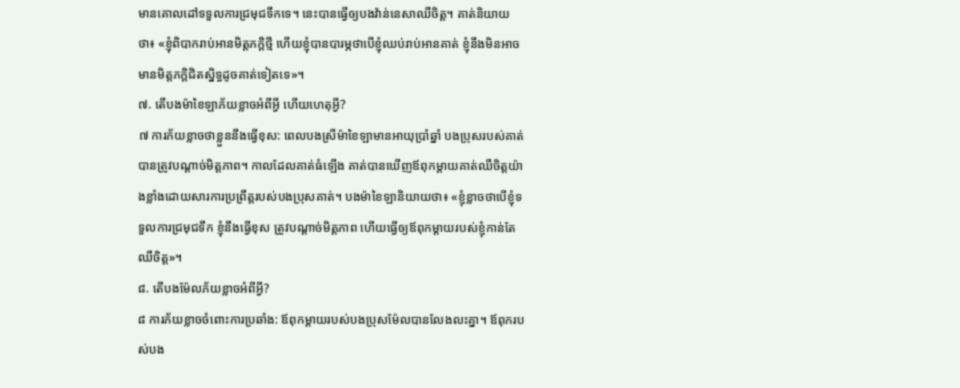មានគោលដៅទទួលការជ្រមុជទឹកទេ។ នេះបានធ្វើឲ្យបងវ៉ាន់នេសាឈឺចិត្ត។ គាត់និយាយថា៖ «ខ្ញុំពិបាករាប់អានមិត្តភក្ដិថ្មី ហើយខ្ញុំបានបារម្ភថាបើខ្ញុំឈប់រាប់អានគាត់ ខ្ញុំនឹងមិនអាចមានមិត្តភក្ដិជិតស្និទ្ធដូចគាត់ទៀតទេ»។
៧. តើបងម៉ាខៃឡាភ័យខ្លាចអំពីអ្វី ហើយហេតុអ្វី?
៧ ការភ័យខ្លាចថាខ្លួននឹងធ្វើខុស: ពេលបងស្រីម៉ាខៃឡាមានអាយុប្រាំឆ្នាំ បងប្រុសរបស់គាត់បានត្រូវបណ្ដាច់មិត្តភាព។ កាលដែលគាត់ធំឡើង គាត់បានឃើញឪពុកម្ដាយគាត់ឈឺចិត្តយ៉ាងខ្លាំងដោយសារការប្រព្រឹត្តរបស់បងប្រុសគាត់។ បងម៉ាខៃឡានិយាយថា៖ «ខ្ញុំខ្លាចថាបើខ្ញុំទទួលការជ្រមុជទឹក ខ្ញុំនឹងធ្វើខុស ត្រូវបណ្ដាច់មិត្តភាព ហើយធ្វើឲ្យឪពុកម្ដាយរបស់ខ្ញុំកាន់តែឈឺចិត្ត»។
៨. តើបងម៉ែលភ័យខ្លាចអំពីអ្វី?
៨ ការភ័យខ្លាចចំពោះការប្រឆាំង: ឪពុកម្ដាយរបស់បងប្រុសម៉ែលបានលែងលះគ្នា។ ឪពុករបស់បង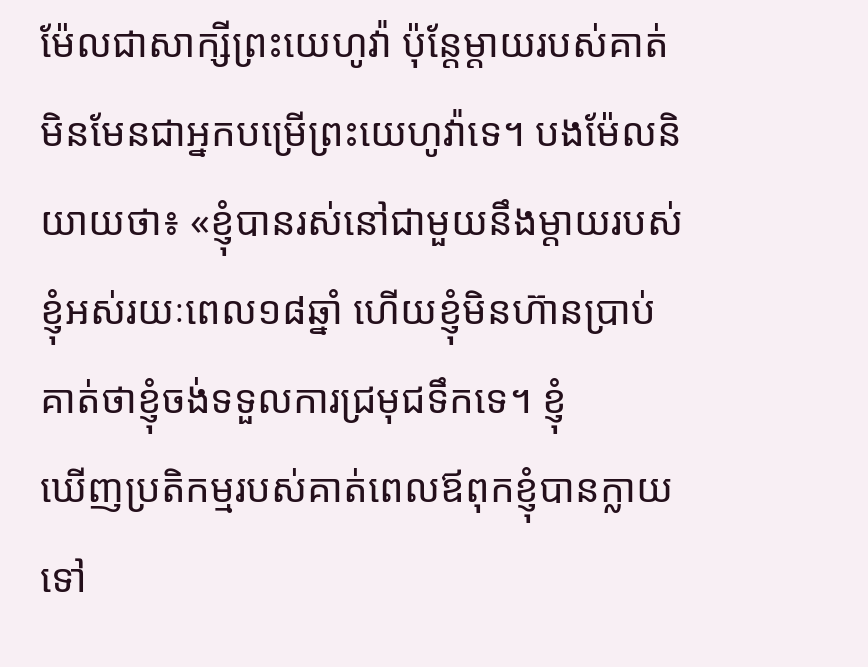ម៉ែលជាសាក្សីព្រះយេហូវ៉ា ប៉ុន្តែម្ដាយរបស់គាត់មិនមែនជាអ្នកបម្រើព្រះយេហូវ៉ាទេ។ បងម៉ែលនិយាយថា៖ «ខ្ញុំបានរស់នៅជាមួយនឹងម្ដាយរបស់ខ្ញុំអស់រយៈពេល១៨ឆ្នាំ ហើយខ្ញុំមិនហ៊ានប្រាប់គាត់ថាខ្ញុំចង់ទទួលការជ្រមុជទឹកទេ។ ខ្ញុំ
ឃើញប្រតិកម្មរបស់គាត់ពេលឪពុកខ្ញុំបានក្លាយទៅ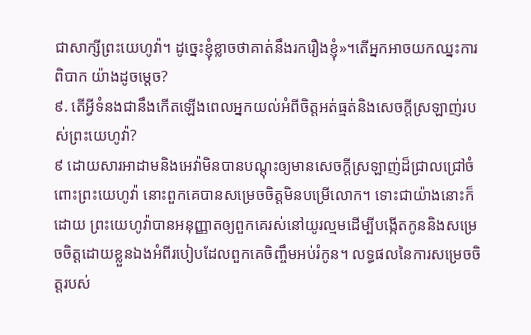ជាសាក្សីព្រះយេហូវ៉ា។ ដូច្នេះខ្ញុំខ្លាចថាគាត់នឹងរករឿងខ្ញុំ»។តើអ្នកអាចយកឈ្នះការពិបាក យ៉ាងដូចម្ដេច?
៩. តើអ្វីទំនងជានឹងកើតឡើងពេលអ្នកយល់អំពីចិត្តអត់ធ្មត់និងសេចក្ដីស្រឡាញ់របស់ព្រះយេហូវ៉ា?
៩ ដោយសារអាដាមនិងអេវ៉ាមិនបានបណ្ដុះឲ្យមានសេចក្ដីស្រឡាញ់ដ៏ជ្រាលជ្រៅចំពោះព្រះយេហូវ៉ា នោះពួកគេបានសម្រេចចិត្តមិនបម្រើលោក។ ទោះជាយ៉ាងនោះក៏ដោយ ព្រះយេហូវ៉ាបានអនុញ្ញាតឲ្យពួកគេរស់នៅយូរល្មមដើម្បីបង្កើតកូននិងសម្រេចចិត្តដោយខ្លួនឯងអំពីរបៀបដែលពួកគេចិញ្ចឹមអប់រំកូន។ លទ្ធផលនៃការសម្រេចចិត្តរបស់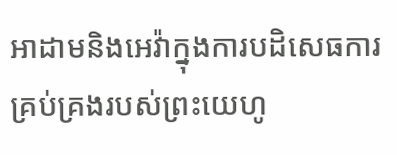អាដាមនិងអេវ៉ាក្នុងការបដិសេធការគ្រប់គ្រងរបស់ព្រះយេហូ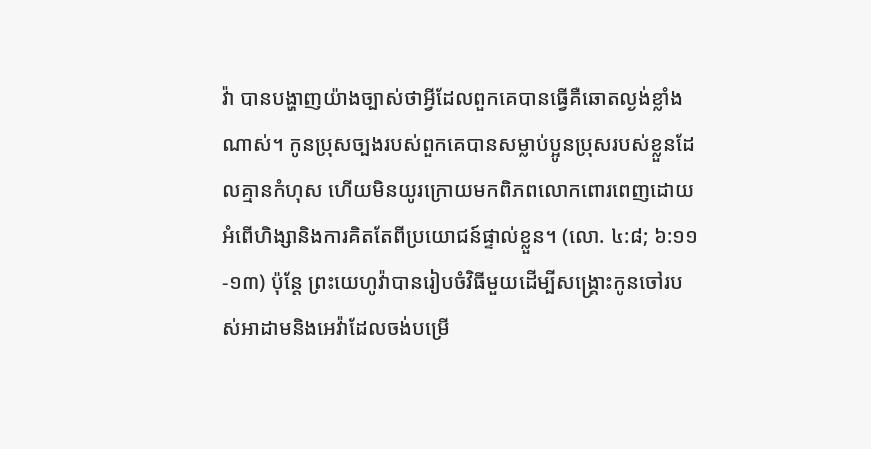វ៉ា បានបង្ហាញយ៉ាងច្បាស់ថាអ្វីដែលពួកគេបានធ្វើគឺឆោតល្ងង់ខ្លាំងណាស់។ កូនប្រុសច្បងរបស់ពួកគេបានសម្លាប់ប្អូនប្រុសរបស់ខ្លួនដែលគ្មានកំហុស ហើយមិនយូរក្រោយមកពិភពលោកពោរពេញដោយអំពើហិង្សានិងការគិតតែពីប្រយោជន៍ផ្ទាល់ខ្លួន។ (លោ. ៤:៨; ៦:១១-១៣) ប៉ុន្តែ ព្រះយេហូវ៉ាបានរៀបចំវិធីមួយដើម្បីសង្គ្រោះកូនចៅរបស់អាដាមនិងអេវ៉ាដែលចង់បម្រើ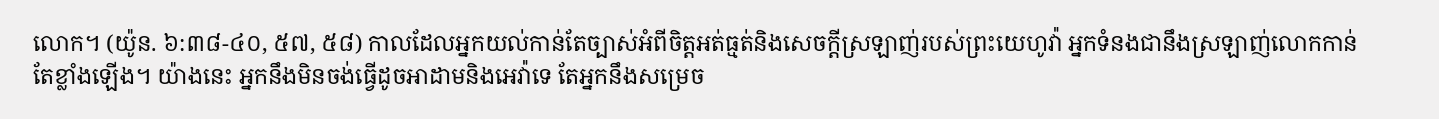លោក។ (យ៉ូន. ៦:៣៨-៤០, ៥៧, ៥៨) កាលដែលអ្នកយល់កាន់តែច្បាស់អំពីចិត្តអត់ធ្មត់និងសេចក្ដីស្រឡាញ់របស់ព្រះយេហូវ៉ា អ្នកទំនងជានឹងស្រឡាញ់លោកកាន់តែខ្លាំងឡើង។ យ៉ាងនេះ អ្នកនឹងមិនចង់ធ្វើដូចអាដាមនិងអេវ៉ាទេ តែអ្នកនឹងសម្រេច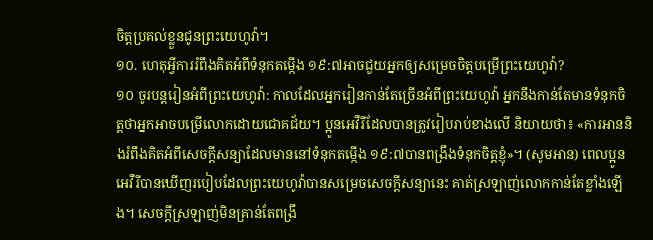ចិត្តប្រគល់ខ្លួនជូនព្រះយេហូវ៉ា។
១០. ហេតុអ្វីការរំពឹងគិតអំពីទំនុកតម្កើង ១៩:៧អាចជួយអ្នកឲ្យសម្រេចចិត្តបម្រើព្រះយេហូវ៉ា?
១០ ចូរបន្តរៀនអំពីព្រះយេហូវ៉ា: កាលដែលអ្នករៀនកាន់តែច្រើនអំពីព្រះយេហូវ៉ា អ្នកនឹងកាន់តែមានទំនុកចិត្តថាអ្នកអាចបម្រើលោកដោយជោគជ័យ។ ប្អូនអេវឺរីដែលបានត្រូវរៀបរាប់ខាងលើ និយាយថា៖ «ការអាននិងរំពឹងគិតអំពីសេចក្ដីសន្យាដែលមាននៅទំនុកតម្កើង ១៩:៧បានពង្រឹងទំនុកចិត្តខ្ញុំ»។ (សូមអាន) ពេលប្អូនអេវឺរីបានឃើញរបៀបដែលព្រះយេហូវ៉ាបានសម្រេចសេចក្ដីសន្យានេះ គាត់ស្រឡាញ់លោកកាន់តែខ្លាំងឡើង។ សេចក្ដីស្រឡាញ់មិនគ្រាន់តែពង្រឹ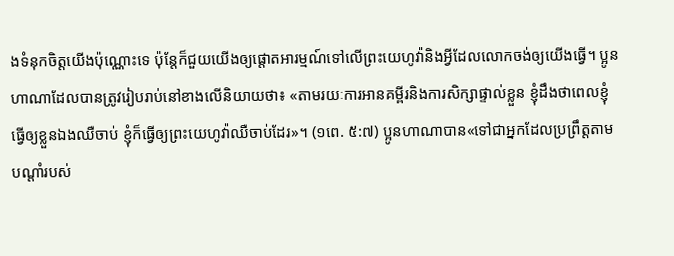ងទំនុកចិត្តយើងប៉ុណ្ណោះទេ ប៉ុន្តែក៏ជួយយើងឲ្យផ្ដោតអារម្មណ៍ទៅលើព្រះយេហូវ៉ានិងអ្វីដែលលោកចង់ឲ្យយើងធ្វើ។ ប្អូនហាណាដែលបានត្រូវរៀបរាប់នៅខាងលើនិយាយថា៖ «តាមរយៈការអានគម្ពីរនិងការសិក្សាផ្ទាល់ខ្លួន ខ្ញុំដឹងថាពេលខ្ញុំធ្វើឲ្យខ្លួនឯងឈឺចាប់ ខ្ញុំក៏ធ្វើឲ្យព្រះយេហូវ៉ាឈឺចាប់ដែរ»។ (១ពេ. ៥:៧) ប្អូនហាណាបាន«ទៅជាអ្នកដែលប្រព្រឹត្តតាមបណ្ដាំរបស់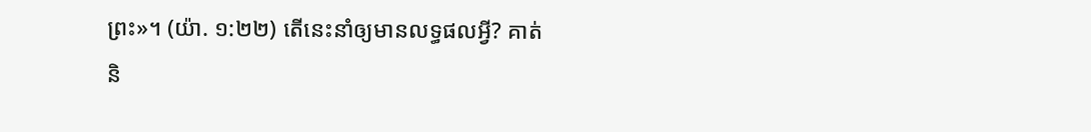ព្រះ»។ (យ៉ា. ១:២២) តើនេះនាំឲ្យមានលទ្ធផលអ្វី? គាត់និ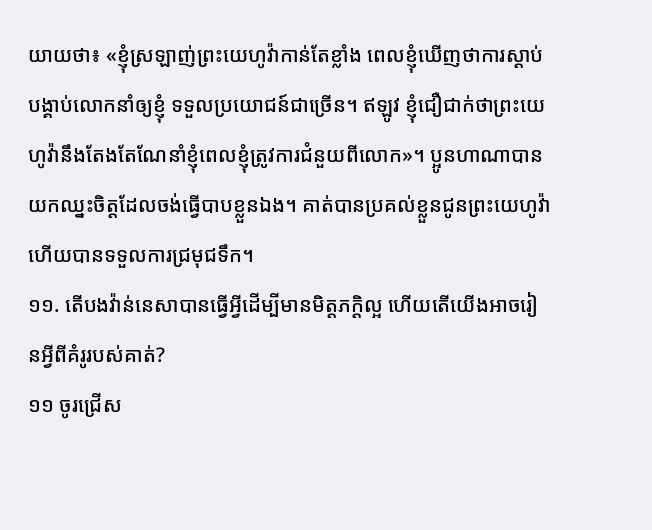យាយថា៖ «ខ្ញុំស្រឡាញ់ព្រះយេហូវ៉ាកាន់តែខ្លាំង ពេលខ្ញុំឃើញថាការស្ដាប់បង្គាប់លោកនាំឲ្យខ្ញុំ ទទួលប្រយោជន៍ជាច្រើន។ ឥឡូវ ខ្ញុំជឿជាក់ថាព្រះយេហូវ៉ានឹងតែងតែណែនាំខ្ញុំពេលខ្ញុំត្រូវការជំនួយពីលោក»។ ប្អូនហាណាបានយកឈ្នះចិត្តដែលចង់ធ្វើបាបខ្លួនឯង។ គាត់បានប្រគល់ខ្លួនជូនព្រះយេហូវ៉ា ហើយបានទទួលការជ្រមុជទឹក។
១១. តើបងវ៉ាន់នេសាបានធ្វើអ្វីដើម្បីមានមិត្តភក្ដិល្អ ហើយតើយើងអាចរៀនអ្វីពីគំរូរបស់គាត់?
១១ ចូរជ្រើស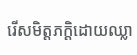រើសមិត្តភក្ដិដោយឈ្លា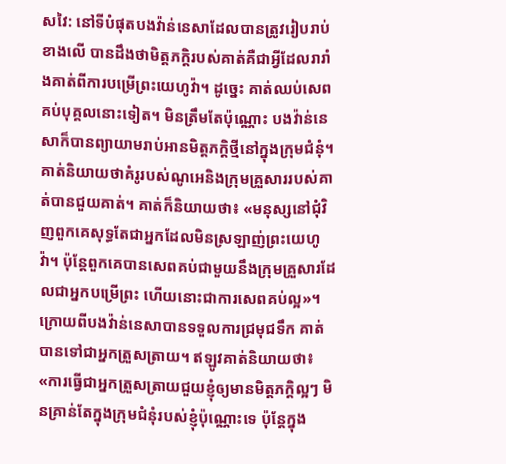សវៃ: នៅទីបំផុតបងវ៉ាន់នេសាដែលបានត្រូវរៀបរាប់ខាងលើ បានដឹងថាមិត្តភក្ដិរបស់គាត់គឺជាអ្វីដែលរារាំងគាត់ពីការបម្រើព្រះយេហូវ៉ា។ ដូច្នេះ គាត់ឈប់សេពគប់បុគ្គលនោះទៀត។ មិនត្រឹមតែប៉ុណ្ណោះ បងវ៉ាន់នេសាក៏បានព្យាយាមរាប់អានមិត្តភក្ដិថ្មីនៅក្នុងក្រុមជំនុំ។ គាត់និយាយថាគំរូរបស់ណូអេនិងក្រុមគ្រួសាររបស់គាត់បានជួយគាត់។ គាត់ក៏និយាយថា៖ «មនុស្សនៅជុំវិញពួកគេសុទ្ធតែជាអ្នកដែលមិនស្រឡាញ់ព្រះយេហូវ៉ា។ ប៉ុន្តែពួកគេបានសេពគប់ជាមួយនឹងក្រុមគ្រួសារដែលជាអ្នកបម្រើព្រះ ហើយនោះជាការសេពគប់ល្អ»។ ក្រោយពីបងវ៉ាន់នេសាបានទទួលការជ្រមុជទឹក គាត់បានទៅជាអ្នកត្រួសត្រាយ។ ឥឡូវគាត់និយាយថា៖ «ការធ្វើជាអ្នកត្រួសត្រាយជួយខ្ញុំឲ្យមានមិត្តភក្ដិល្អៗ មិនគ្រាន់តែក្នុងក្រុមជំនុំរបស់ខ្ញុំប៉ុណ្ណោះទេ ប៉ុន្តែក្នុង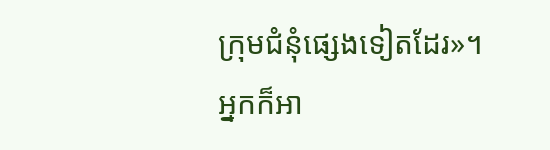ក្រុមជំនុំផ្សេងទៀតដែរ»។ អ្នកក៏អា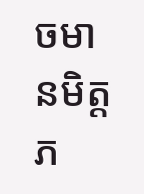ចមានមិត្តភ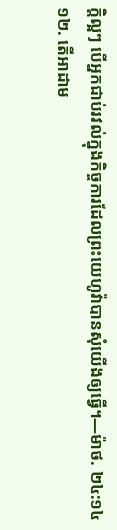ក្ដិល្អៗ បើអ្នកជាប់រវល់ក្នុងកិច្ចការដែលព្រះយេហូវ៉ាបានសុំយើងឲ្យធ្វើ។—ម៉ាថ. ២៤:១៤
១២. តើអាដាម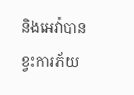និងអេវ៉ាបានខ្វះការភ័យ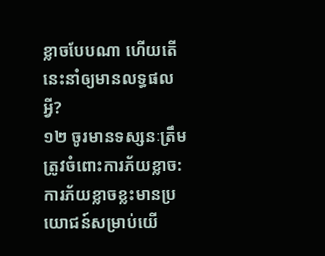ខ្លាចបែបណា ហើយតើនេះនាំឲ្យមានលទ្ធផលអ្វី?
១២ ចូរមានទស្សនៈត្រឹមត្រូវចំពោះការភ័យខ្លាច: ការភ័យខ្លាចខ្លះមានប្រយោជន៍សម្រាប់យើ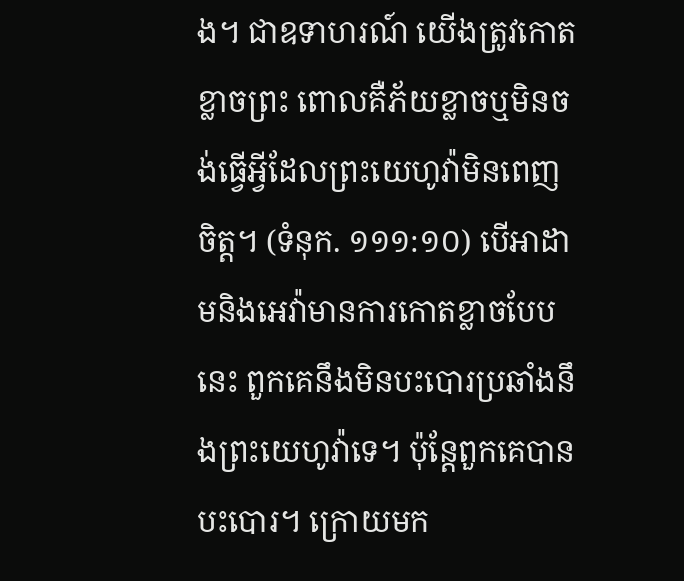ង។ ជាឧទាហរណ៍ យើងត្រូវកោតខ្លាចព្រះ ពោលគឺភ័យខ្លាចឬមិនចង់ធ្វើអ្វីដែលព្រះយេហូវ៉ាមិនពេញចិត្ត។ (ទំនុក. ១១១:១០) បើអាដាមនិងអេវ៉ាមានការកោតខ្លាចបែបនេះ ពួកគេនឹងមិនបះបោរប្រឆាំងនឹងព្រះយេហូវ៉ាទេ។ ប៉ុន្តែពួកគេបានបះបោរ។ ក្រោយមក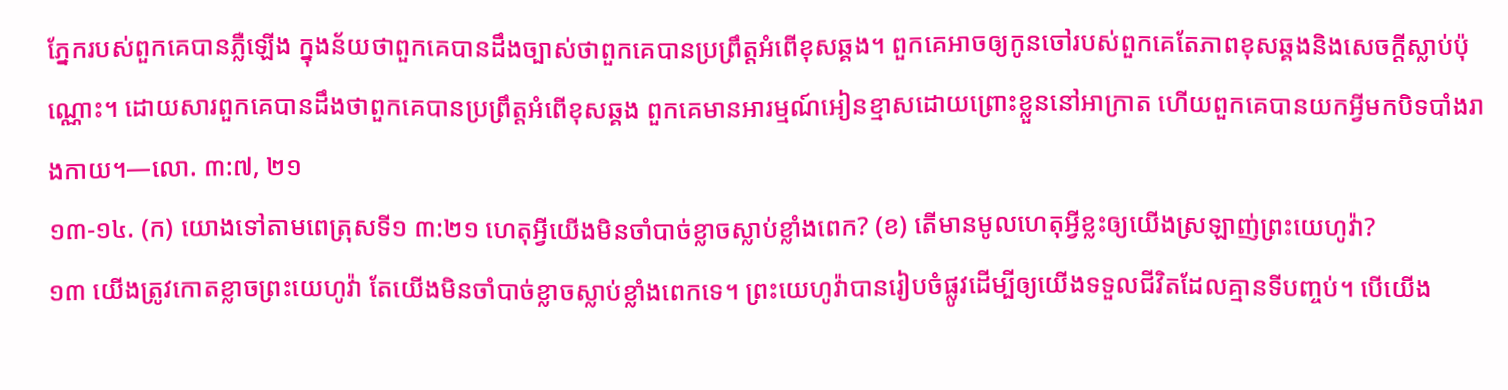ភ្នែករបស់ពួកគេបានភ្លឺឡើង ក្នុងន័យថាពួកគេបានដឹងច្បាស់ថាពួកគេបានប្រព្រឹត្តអំពើខុសឆ្គង។ ពួកគេអាចឲ្យកូនចៅរបស់ពួកគេតែភាពខុសឆ្គងនិងសេចក្ដីស្លាប់ប៉ុណ្ណោះ។ ដោយសារពួកគេបានដឹងថាពួកគេបានប្រព្រឹត្តអំពើខុសឆ្គង ពួកគេមានអារម្មណ៍អៀនខ្មាសដោយព្រោះខ្លួននៅអាក្រាត ហើយពួកគេបានយកអ្វីមកបិទបាំងរាងកាយ។—លោ. ៣:៧, ២១
១៣-១៤. (ក) យោងទៅតាមពេត្រុសទី១ ៣:២១ ហេតុអ្វីយើងមិនចាំបាច់ខ្លាចស្លាប់ខ្លាំងពេក? (ខ) តើមានមូលហេតុអ្វីខ្លះឲ្យយើងស្រឡាញ់ព្រះយេហូវ៉ា?
១៣ យើងត្រូវកោតខ្លាចព្រះយេហូវ៉ា តែយើងមិនចាំបាច់ខ្លាចស្លាប់ខ្លាំងពេកទេ។ ព្រះយេហូវ៉ាបានរៀបចំផ្លូវដើម្បីឲ្យយើងទទួលជីវិតដែលគ្មានទីបញ្ចប់។ បើយើង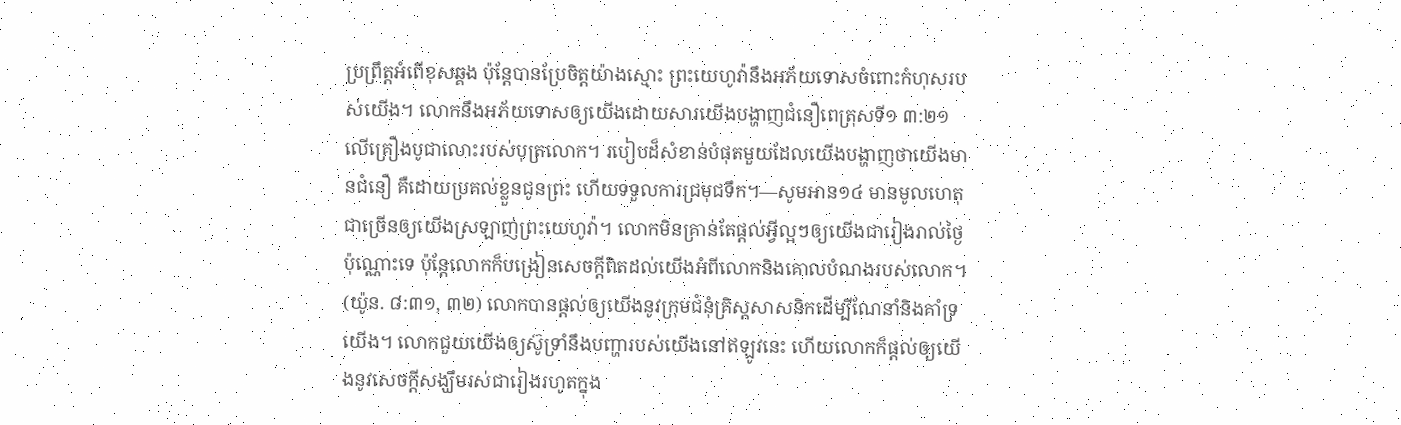ប្រព្រឹត្តអំពើខុសឆ្គង ប៉ុន្តែបានប្រែចិត្តយ៉ាងស្មោះ ព្រះយេហូវ៉ានឹងអភ័យទោសចំពោះកំហុសរបស់យើង។ លោកនឹងអភ័យទោសឲ្យយើងដោយសារយើងបង្ហាញជំនឿពេត្រុសទី១ ៣:២១
លើគ្រឿងបូជាលោះរបស់បុត្រលោក។ របៀបដ៏សំខាន់បំផុតមួយដែលយើងបង្ហាញថាយើងមានជំនឿ គឺដោយប្រគល់ខ្លួនជូនព្រះ ហើយទទួលការជ្រមុជទឹក។—សូមអាន១៤ មានមូលហេតុជាច្រើនឲ្យយើងស្រឡាញ់ព្រះយេហូវ៉ា។ លោកមិនគ្រាន់តែផ្ដល់អ្វីល្អៗឲ្យយើងជារៀងរាល់ថ្ងៃប៉ុណ្ណោះទេ ប៉ុន្តែលោកក៏បង្រៀនសេចក្ដីពិតដល់យើងអំពីលោកនិងគោលបំណងរបស់លោក។ (យ៉ូន. ៨:៣១, ៣២) លោកបានផ្ដល់ឲ្យយើងនូវក្រុមជំនុំគ្រិស្តសាសនិកដើម្បីណែនាំនិងគាំទ្រយើង។ លោកជួយយើងឲ្យស៊ូទ្រាំនឹងបញ្ហារបស់យើងនៅឥឡូវនេះ ហើយលោកក៏ផ្ដល់ឲ្យយើងនូវសេចក្ដីសង្ឃឹមរស់ជារៀងរហូតក្នុង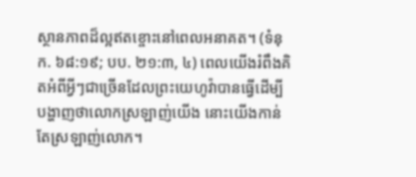ស្ថានភាពដ៏ល្អឥតខ្ចោះនៅពេលអនាគត។ (ទំនុក. ៦៨:១៩; បប. ២១:៣, ៤) ពេលយើងរំពឹងគិតអំពីអ្វីៗជាច្រើនដែលព្រះយេហូវ៉ាបានធ្វើដើម្បីបង្ហាញថាលោកស្រឡាញ់យើង នោះយើងកាន់តែស្រឡាញ់លោក។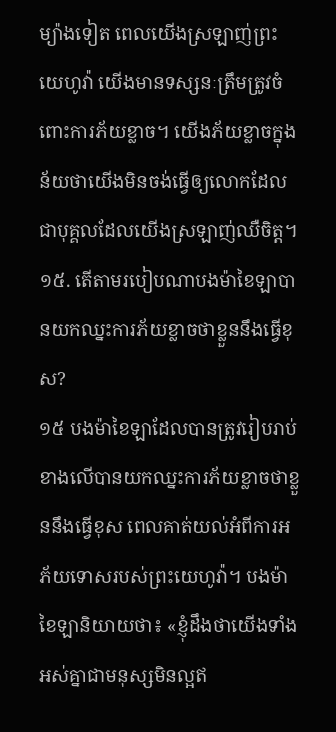ម្យ៉ាងទៀត ពេលយើងស្រឡាញ់ព្រះយេហូវ៉ា យើងមានទស្សនៈត្រឹមត្រូវចំពោះការភ័យខ្លាច។ យើងភ័យខ្លាចក្នុងន័យថាយើងមិនចង់ធ្វើឲ្យលោកដែលជាបុគ្គលដែលយើងស្រឡាញ់ឈឺចិត្ត។
១៥. តើតាមរបៀបណាបងម៉ាខៃឡាបានយកឈ្នះការភ័យខ្លាចថាខ្លួននឹងធ្វើខុស?
១៥ បងម៉ាខៃឡាដែលបានត្រូវរៀបរាប់ខាងលើបានយកឈ្នះការភ័យខ្លាចថាខ្លួននឹងធ្វើខុស ពេលគាត់យល់អំពីការអភ័យទោសរបស់ព្រះយេហូវ៉ា។ បងម៉ាខៃឡានិយាយថា៖ «ខ្ញុំដឹងថាយើងទាំងអស់គ្នាជាមនុស្សមិនល្អឥ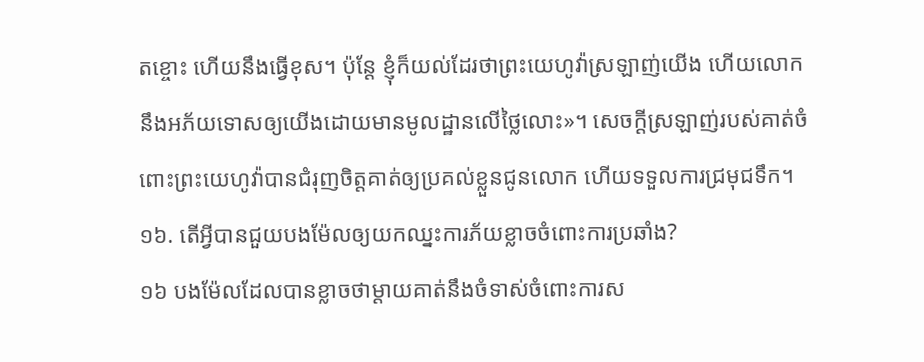តខ្ចោះ ហើយនឹងធ្វើខុស។ ប៉ុន្តែ ខ្ញុំក៏យល់ដែរថាព្រះយេហូវ៉ាស្រឡាញ់យើង ហើយលោកនឹងអភ័យទោសឲ្យយើងដោយមានមូលដ្ឋានលើថ្លៃលោះ»។ សេចក្ដីស្រឡាញ់របស់គាត់ចំពោះព្រះយេហូវ៉ាបានជំរុញចិត្តគាត់ឲ្យប្រគល់ខ្លួនជូនលោក ហើយទទួលការជ្រមុជទឹក។
១៦. តើអ្វីបានជួយបងម៉ែលឲ្យយកឈ្នះការភ័យខ្លាចចំពោះការប្រឆាំង?
១៦ បងម៉ែលដែលបានខ្លាចថាម្ដាយគាត់នឹងចំទាស់ចំពោះការស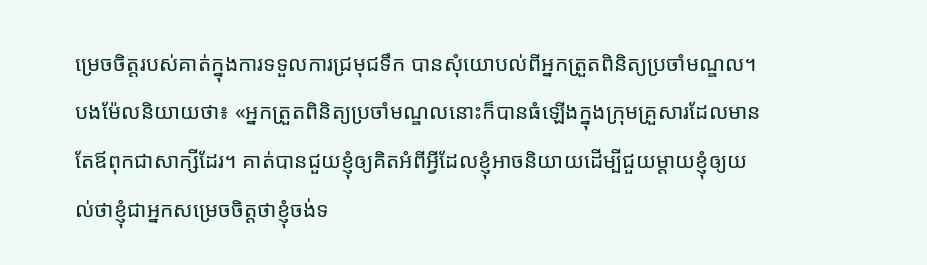ម្រេចចិត្តរបស់គាត់ក្នុងការទទួលការជ្រមុជទឹក បានសុំយោបល់ពីអ្នកត្រួតពិនិត្យប្រចាំមណ្ឌល។ បងម៉ែលនិយាយថា៖ «អ្នកត្រួតពិនិត្យប្រចាំមណ្ឌលនោះក៏បានធំឡើងក្នុងក្រុមគ្រួសារដែលមានតែឪពុកជាសាក្សីដែរ។ គាត់បានជួយខ្ញុំឲ្យគិតអំពីអ្វីដែលខ្ញុំអាចនិយាយដើម្បីជួយម្ដាយខ្ញុំឲ្យយល់ថាខ្ញុំជាអ្នកសម្រេចចិត្តថាខ្ញុំចង់ទ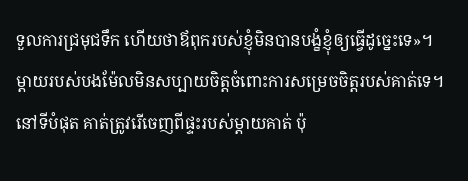ទួលការជ្រមុជទឹក ហើយថាឪពុករបស់ខ្ញុំមិនបានបង្ខំខ្ញុំឲ្យធ្វើដូច្នេះទេ»។ ម្ដាយរបស់បងម៉ែលមិនសប្បាយចិត្តចំពោះការសម្រេចចិត្តរបស់គាត់ទេ។ នៅទីបំផុត គាត់ត្រូវរើចេញពីផ្ទះរបស់ម្ដាយគាត់ ប៉ុ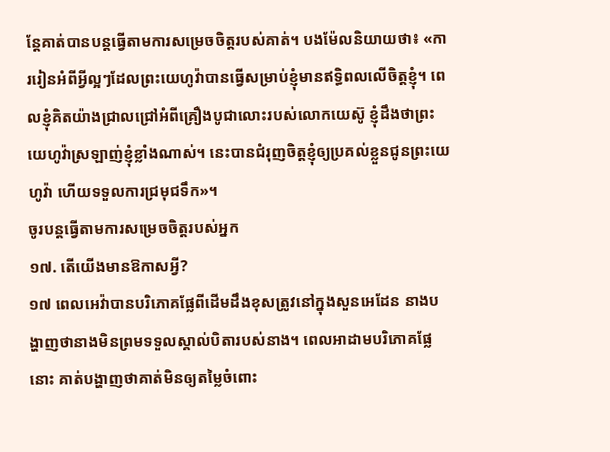ន្តែគាត់បានបន្តធ្វើតាមការសម្រេចចិត្តរបស់គាត់។ បងម៉ែលនិយាយថា៖ «ការរៀនអំពីអ្វីល្អៗដែលព្រះយេហូវ៉ាបានធ្វើសម្រាប់ខ្ញុំមានឥទ្ធិពលលើចិត្តខ្ញុំ។ ពេលខ្ញុំគិតយ៉ាងជ្រាលជ្រៅអំពីគ្រឿងបូជាលោះរបស់លោកយេស៊ូ ខ្ញុំដឹងថាព្រះយេហូវ៉ាស្រឡាញ់ខ្ញុំខ្លាំងណាស់។ នេះបានជំរុញចិត្តខ្ញុំឲ្យប្រគល់ខ្លួនជូនព្រះយេហូវ៉ា ហើយទទួលការជ្រមុជទឹក»។
ចូរបន្តធ្វើតាមការសម្រេចចិត្តរបស់អ្នក
១៧. តើយើងមានឱកាសអ្វី?
១៧ ពេលអេវ៉ាបានបរិភោគផ្លែពីដើមដឹងខុសត្រូវនៅក្នុងសួនអេដែន នាងបង្ហាញថានាងមិនព្រមទទួលស្គាល់បិតារបស់នាង។ ពេលអាដាមបរិភោគផ្លែនោះ គាត់បង្ហាញថាគាត់មិនឲ្យតម្លៃចំពោះ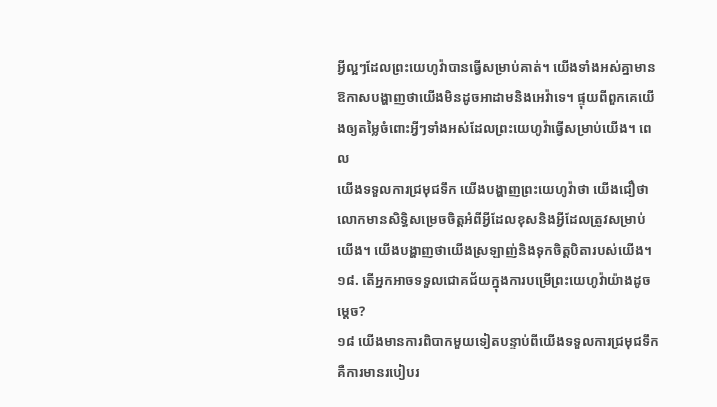អ្វីល្អៗដែលព្រះយេហូវ៉ាបានធ្វើសម្រាប់គាត់។ យើងទាំងអស់គ្នាមានឱកាសបង្ហាញថាយើងមិនដូចអាដាមនិងអេវ៉ាទេ។ ផ្ទុយពីពួកគេយើងឲ្យតម្លៃចំពោះអ្វីៗទាំងអស់ដែលព្រះយេហូវ៉ាធ្វើសម្រាប់យើង។ ពេល
យើងទទួលការជ្រមុជទឹក យើងបង្ហាញព្រះយេហូវ៉ាថា យើងជឿថាលោកមានសិទ្ធិសម្រេចចិត្តអំពីអ្វីដែលខុសនិងអ្វីដែលត្រូវសម្រាប់យើង។ យើងបង្ហាញថាយើងស្រឡាញ់និងទុកចិត្តបិតារបស់យើង។១៨. តើអ្នកអាចទទួលជោគជ័យក្នុងការបម្រើព្រះយេហូវ៉ាយ៉ាងដូចម្ដេច?
១៨ យើងមានការពិបាកមួយទៀតបន្ទាប់ពីយើងទទួលការជ្រមុជទឹក គឺការមានរបៀបរ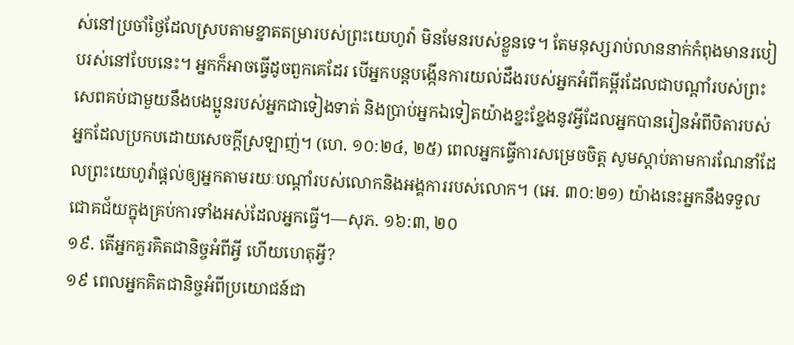ស់នៅប្រចាំថ្ងៃដែលស្របតាមខ្នាតតម្រារបស់ព្រះយេហូវ៉ា មិនមែនរបស់ខ្លួនទេ។ តែមនុស្សរាប់លាននាក់កំពុងមានរបៀបរស់នៅបែបនេះ។ អ្នកក៏អាចធ្វើដូចពួកគេដែរ បើអ្នកបន្តបង្កើនការយល់ដឹងរបស់អ្នកអំពីគម្ពីរដែលជាបណ្ដាំរបស់ព្រះ សេពគប់ជាមួយនឹងបងប្អូនរបស់អ្នកជាទៀងទាត់ និងប្រាប់អ្នកឯទៀតយ៉ាងខ្នះខ្នែងនូវអ្វីដែលអ្នកបានរៀនអំពីបិតារបស់អ្នកដែលប្រកបដោយសេចក្ដីស្រឡាញ់។ (ហេ. ១០:២៤, ២៥) ពេលអ្នកធ្វើការសម្រេចចិត្ត សូមស្ដាប់តាមការណែនាំដែលព្រះយេហូវ៉ាផ្ដល់ឲ្យអ្នកតាមរយៈបណ្ដាំរបស់លោកនិងអង្គការរបស់លោក។ (អេ. ៣០:២១) យ៉ាងនេះអ្នកនឹងទទួលជោគជ័យក្នុងគ្រប់ការទាំងអស់ដែលអ្នកធ្វើ។—សុភ. ១៦:៣, ២០
១៩. តើអ្នកគួរគិតជានិច្ចអំពីអ្វី ហើយហេតុអ្វី?
១៩ ពេលអ្នកគិតជានិច្ចអំពីប្រយោជន៍ជា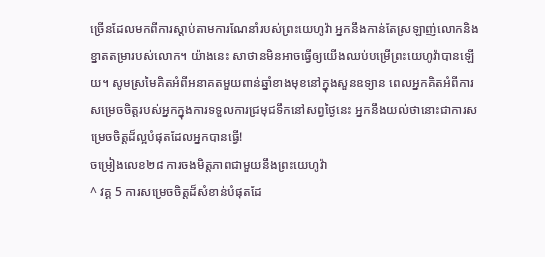ច្រើនដែលមកពីការស្ដាប់តាមការណែនាំរបស់ព្រះយេហូវ៉ា អ្នកនឹងកាន់តែស្រឡាញ់លោកនិងខ្នាតតម្រារបស់លោក។ យ៉ាងនេះ សាថានមិនអាចធ្វើឲ្យយើងឈប់បម្រើព្រះយេហូវ៉ាបានឡើយ។ សូមស្រមៃគិតអំពីអនាគតមួយពាន់ឆ្នាំខាងមុខនៅក្នុងសួនឧទ្យាន ពេលអ្នកគិតអំពីការសម្រេចចិត្តរបស់អ្នកក្នុងការទទួលការជ្រមុជទឹកនៅសព្វថ្ងៃនេះ អ្នកនឹងយល់ថានោះជាការសម្រេចចិត្តដ៏ល្អបំផុតដែលអ្នកបានធ្វើ!
ចម្រៀងលេខ២៨ ការចងមិត្តភាពជាមួយនឹងព្រះយេហូវ៉ា
^ វគ្គ 5 ការសម្រេចចិត្តដ៏សំខាន់បំផុតដែ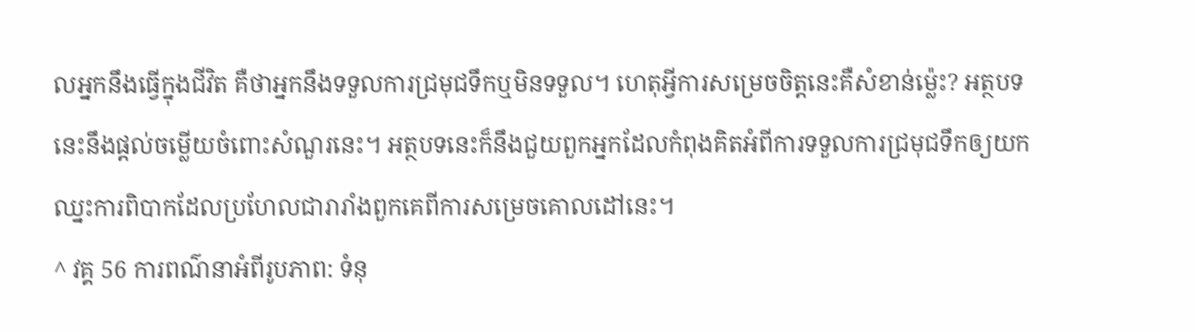លអ្នកនឹងធ្វើក្នុងជីវិត គឺថាអ្នកនឹងទទួលការជ្រមុជទឹកឬមិនទទួល។ ហេតុអ្វីការសម្រេចចិត្តនេះគឺសំខាន់ម្ល៉េះ? អត្ថបទនេះនឹងផ្ដល់ចម្លើយចំពោះសំណួរនេះ។ អត្ថបទនេះក៏នឹងជួយពួកអ្នកដែលកំពុងគិតអំពីការទទួលការជ្រមុជទឹកឲ្យយកឈ្នះការពិបាកដែលប្រហែលជារារាំងពួកគេពីការសម្រេចគោលដៅនេះ។
^ វគ្គ 56 ការពណ៌នាអំពីរូបភាព: ទំនុ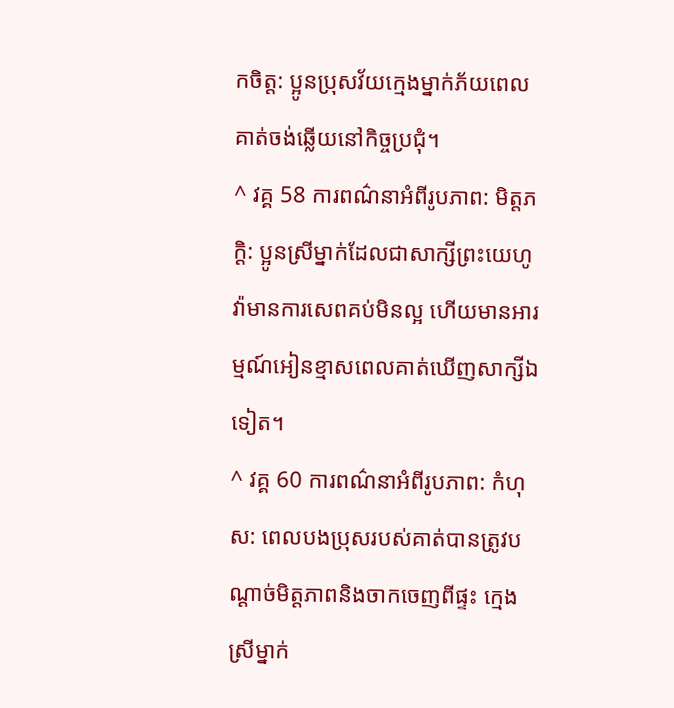កចិត្ត: ប្អូនប្រុសវ័យក្មេងម្នាក់ភ័យពេលគាត់ចង់ឆ្លើយនៅកិច្ចប្រជុំ។
^ វគ្គ 58 ការពណ៌នាអំពីរូបភាព: មិត្តភក្ដិ: ប្អូនស្រីម្នាក់ដែលជាសាក្សីព្រះយេហូវ៉ាមានការសេពគប់មិនល្អ ហើយមានអារម្មណ៍អៀនខ្មាសពេលគាត់ឃើញសាក្សីឯទៀត។
^ វគ្គ 60 ការពណ៌នាអំពីរូបភាព: កំហុស: ពេលបងប្រុសរបស់គាត់បានត្រូវបណ្ដាច់មិត្តភាពនិងចាកចេញពីផ្ទះ ក្មេងស្រីម្នាក់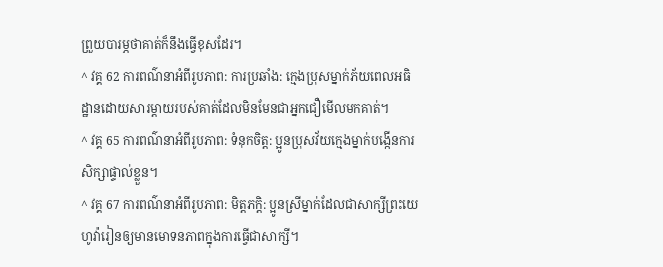ព្រួយបារម្ភថាគាត់ក៏នឹងធ្វើខុសដែរ។
^ វគ្គ 62 ការពណ៌នាអំពីរូបភាព: ការប្រឆាំង: ក្មេងប្រុសម្នាក់ភ័យពេលអធិដ្ឋានដោយសារម្ដាយរបស់គាត់ដែលមិនមែនជាអ្នកជឿមើលមកគាត់។
^ វគ្គ 65 ការពណ៌នាអំពីរូបភាព: ទំនុកចិត្ត: ប្អូនប្រុសវ័យក្មេងម្នាក់បង្កើនការសិក្សាផ្ទាល់ខ្លួន។
^ វគ្គ 67 ការពណ៌នាអំពីរូបភាព: មិត្តភក្ដិ: ប្អូនស្រីម្នាក់ដែលជាសាក្សីព្រះយេហូវ៉ារៀនឲ្យមានមោទនភាពក្នុងការធ្វើជាសាក្សី។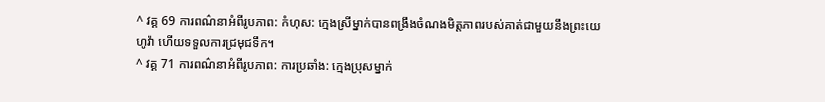^ វគ្គ 69 ការពណ៌នាអំពីរូបភាព: កំហុស: ក្មេងស្រីម្នាក់បានពង្រឹងចំណងមិត្តភាពរបស់គាត់ជាមួយនឹងព្រះយេហូវ៉ា ហើយទទួលការជ្រមុជទឹក។
^ វគ្គ 71 ការពណ៌នាអំពីរូបភាព: ការប្រឆាំង: ក្មេងប្រុសម្នាក់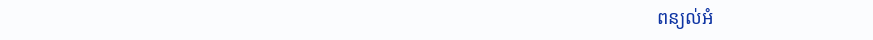ពន្យល់អំ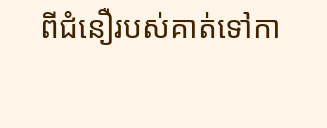ពីជំនឿរបស់គាត់ទៅកា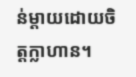ន់ម្ដាយដោយចិត្តក្លាហាន។